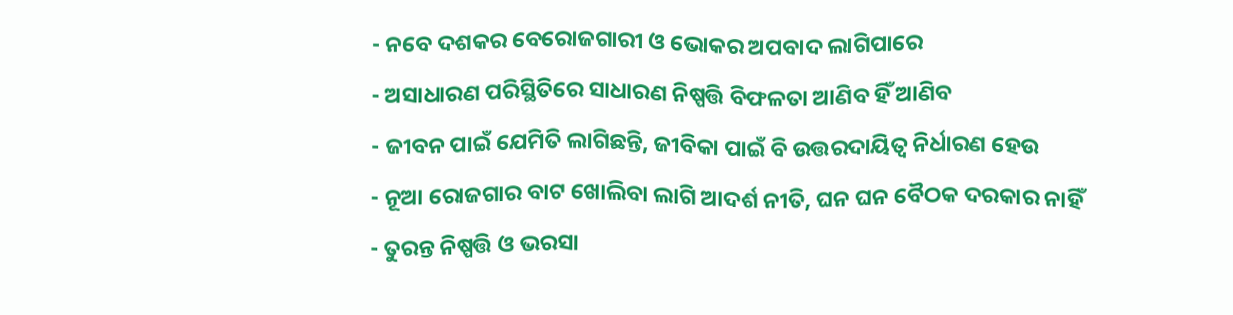- ନବେ ଦଶକର ବେରୋଜଗାରୀ ଓ ଭୋକର ଅପବାଦ ଲାଗିପାରେ
- ଅସାଧାରଣ ପରିସ୍ଥିତିରେ ସାଧାରଣ ନିଷ୍ପତ୍ତି ବିଫଳତା ଆଣିବ ହିଁ ଆଣିବ
- ଜୀବନ ପାଇଁ ଯେମିତି ଲାଗିଛନ୍ତି, ଜୀବିକା ପାଇଁ ବି ଉତ୍ତରଦାୟିତ୍ବ ନିର୍ଧାରଣ ହେଉ
- ନୂଆ ରୋଜଗାର ବାଟ ଖୋଲିବା ଲାଗି ଆଦର୍ଶ ନୀତି, ଘନ ଘନ ବୈଠକ ଦରକାର ନାହିଁ
- ତୁରନ୍ତ ନିଷ୍ପତ୍ତି ଓ ଭରସା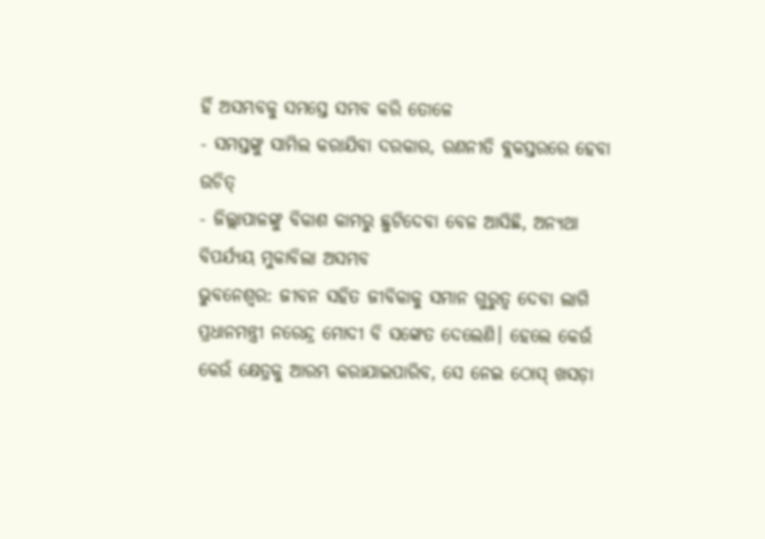ହିଁ ଅସମ୍ଭବକୁ ସମସ୍ତେ ସମ୍ଭବ କରି ତୋଳେ
- ସମସ୍ତଙ୍କୁ ସାମିଲ କରାଯିବା ଦରକାର, ରଣନୀତି ବ୍ଲକସ୍ତରରେ ହେବା ଉଚିତ୍
- ଜିଲ୍ଲାପାଳଙ୍କୁ ବିକାଶ କାମରୁ ଛୁଟିଦେବା ବେଳ ଆସିଛି, ଅନ୍ୟଥା ବିପର୍ଯ୍ୟୟ ମୁକାବିଲା ଅସମ୍ଭବ
ଭୁବନେଶ୍ବର: ଜୀବନ ସହିତ ଜୀବିକାକୁ ସମାନ ଗୁରୁତ୍ବ ଦେବା ଲାଗି ପ୍ରଧାନମନ୍ତ୍ରୀ ନରେନ୍ଦ୍ର ମୋଦୀ ବି ସଙ୍କେତ ଦେଲେଣି। ହେଲେ କେଉଁ କେଉଁ କ୍ଷେତ୍ରକୁ ଆରମ୍ଭ କରାଯାଇପାରିବ, ସେ ନେଇ ଠୋସ୍ ଖସଡ଼ା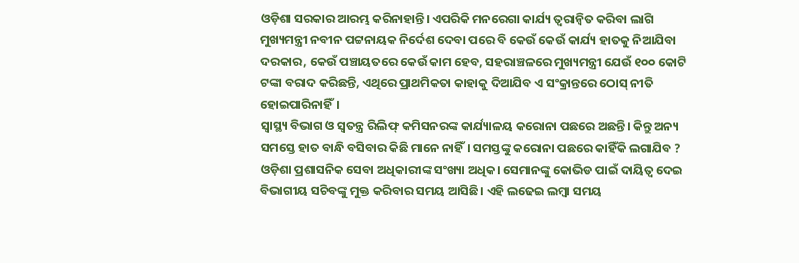ଓଡ଼ିଶା ସରକାର ଆରମ୍ଭ କରିନାହାନ୍ତି। ଏପରିକି ମନରେଗା କାର୍ଯ୍ୟ ତ୍ବରାନ୍ବିତ କରିବା ଲାଗି ମୁଖ୍ୟମନ୍ତ୍ରୀ ନବୀନ ପଟ୍ଟନାୟକ ନିର୍ଦେଶ ଦେବା ପରେ ବି କେଉଁ କେଉଁ କାର୍ଯ୍ୟ ହାତକୁ ନିଆଯିବା ଦରକାର, କେଉଁ ପଞ୍ଚାୟତରେ କେଉଁ କାମ ହେବ, ସହରାଞ୍ଚଳରେ ମୁଖ୍ୟମନ୍ତ୍ରୀ ଯେଉଁ ୧୦୦ କୋଟି ଟଙ୍କା ବରାଦ କରିଛନ୍ତି, ଏଥିରେ ପ୍ରାଥମିକତା କାହାକୁ ଦିଆଯିବ ଏ ସଂକ୍ରାନ୍ତରେ ଠୋସ୍ ନୀତି ହୋଇପାରିନାହିଁ।
ସ୍ବାସ୍ଥ୍ୟ ବିଭାଗ ଓ ସ୍ବତନ୍ତ୍ର ରିଲିଫ୍ କମିସନରଙ୍କ କାର୍ଯ୍ୟାଳୟ କରୋନା ପଛରେ ଅଛନ୍ତି। କିନ୍ତୁ ଅନ୍ୟ ସମସ୍ତେ ହାତ ବାନ୍ଧି ବସିବାର କିଛି ମାନେ ନାହିଁ। ସମସ୍ତଙ୍କୁ କରୋନା ପଛରେ କାହିଁକି ଲଗାଯିବ ? ଓଡ଼ିଶା ପ୍ରଶାସନିକ ସେବା ଅଧିକାରୀଙ୍କ ସଂଖ୍ୟା ଅଧିକ। ସେମାନଙ୍କୁ କୋଭିଡ ପାଇଁ ଦାୟିତ୍ବ ଦେଇ ବିଭାଗୀୟ ସଚିବଙ୍କୁ ମୁକ୍ତ କରିବାର ସମୟ ଆସିଛି। ଏହି ଲଢେଇ ଲମ୍ବା ସମୟ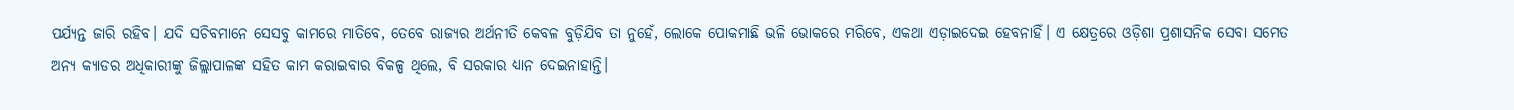ପର୍ଯ୍ୟନ୍ତ ଜାରି ରହିବ। ଯଦି ସଚିବମାନେ ସେସବୁ କାମରେ ମାତିବେ, ତେବେ ରାଜ୍ୟର ଅର୍ଥନୀତି କେବଳ ବୁଡ଼ିଯିବ ତା ନୁହେଁ, ଲୋକେ ପୋକମାଛି ଭଳି ଭୋକରେ ମରିବେ, ଏକଥା ଏଡ଼ାଇଦେଇ ହେବନାହିଁ। ଏ କ୍ଷେତ୍ରରେ ଓଡ଼ିଶା ପ୍ରଶାସନିକ ସେବା ସମେତ ଅନ୍ୟ କ୍ୟାଡର ଅଧିକାରୀଙ୍କୁ ଜିଲ୍ଲାପାଳଙ୍କ ସହିତ କାମ କରାଇବାର ବିକଳ୍ପ ଥିଲେ, ବି ସରକାର ଧ୍ୟାନ ଦେଇନାହାନ୍ତି।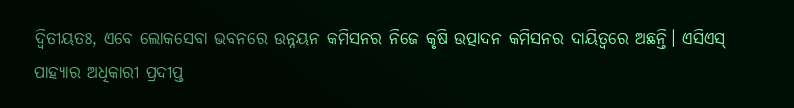ଦ୍ବିତୀୟତଃ, ଏବେ ଲୋକସେବା ଭବନରେ ଉନ୍ନୟନ କମିସନର ନିଜେ କୃଷି ଉତ୍ପାଦନ କମିସନର ଦାୟିତ୍ବରେ ଅଛନ୍ତି। ଏସିଏସ୍ ପାହ୍ୟାର ଅଧିକାରୀ ପ୍ରଦୀପ୍ତ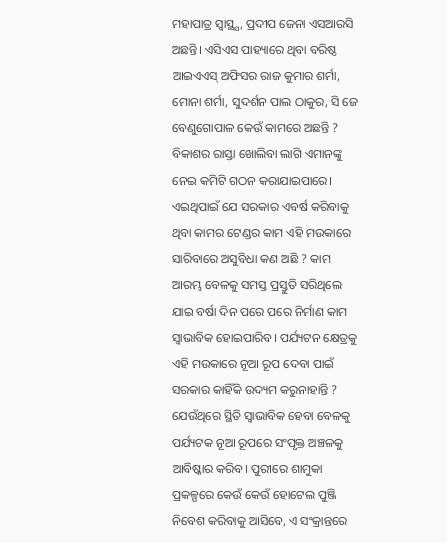ମହାପାତ୍ର ସ୍ବାସ୍ଥ୍ଯ, ପ୍ରଦୀପ ଜେନା ଏସଆରସି ଅଛନ୍ତି। ଏସିଏସ ପାହ୍ୟାରେ ଥିବା ବରିଷ୍ଠ ଆଇଏଏସ୍ ଅଫିସର ରାଜ କୁମାର ଶର୍ମା, ମୋନା ଶର୍ମା, ସୁଦର୍ଶନ ପାଲ ଠାକୁର, ସି ଜେ ବେଣୁଗୋପାଳ କେଉଁ କାମରେ ଅଛନ୍ତି ? ବିକାଶର ରାସ୍ତା ଖୋଲିବା ଲାଗି ଏମାନଙ୍କୁ ନେଇ କମିଟି ଗଠନ କରାଯାଇପାରେ।
ଏଇଥିପାଇଁ ଯେ ସରକାର ଏବର୍ଷ କରିବାକୁ ଥିବା କାମର ଟେଣ୍ଡର କାମ ଏହି ମଉକାରେ ସାରିବାରେ ଅସୁବିଧା କଣ ଅଛି ? କାମ ଆରମ୍ଭ ବେଳକୁ ସମସ୍ତ ପ୍ରସ୍ତୁତି ସରିଥିଲେ ଯାଇ ବର୍ଷା ଦିନ ପରେ ପରେ ନିର୍ମାଣ କାମ ସ୍ବାଭାବିକ ହୋଇପାରିବ। ପର୍ଯ୍ୟଟନ କ୍ଷେତ୍ରକୁ ଏହି ମଉକାରେ ନୂଆ ରୂପ ଦେବା ପାଇଁ ସରକାର କାହିଁକି ଉଦ୍ୟମ କରୁନାହାନ୍ତି ? ଯେଉଁଥିରେ ସ୍ଥିତି ସ୍ବାଭାବିକ ହେବା ବେଳକୁ ପର୍ଯ୍ୟଟକ ନୂଆ ରୂପରେ ସଂପୃକ୍ତ ଅଞ୍ଚଳକୁ ଆବିଷ୍କାର କରିବ। ପୁରୀରେ ଶାମୁକା ପ୍ରକଳ୍ପରେ କେଉଁ କେଉଁ ହୋଟେଲ ପୁଞ୍ଜି ନିବେଶ କରିବାକୁ ଆସିବେ, ଏ ସଂକ୍ରାନ୍ତରେ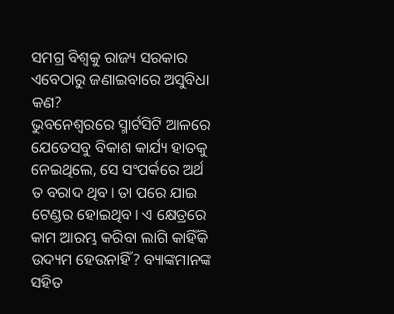ସମଗ୍ର ବିଶ୍ବକୁ ରାଜ୍ୟ ସରକାର ଏବେଠାରୁ ଜଣାଇବାରେ ଅସୁବିଧା କଣ?
ଭୁବନେଶ୍ବରରେ ସ୍ମାର୍ଟସିଟି ଆଳରେ ଯେତେସବୁ ବିକାଶ କାର୍ଯ୍ୟ ହାତକୁ ନେଇଥିଲେ, ସେ ସଂପର୍କରେ ଅର୍ଥ ତ ବରାଦ ଥିବ। ତା ପରେ ଯାଇ ଟେଣ୍ଡର ହୋଇଥିବ। ଏ କ୍ଷେତ୍ରରେ କାମ ଆରମ୍ଭ କରିବା ଲାଗି କାହିଁକି ଉଦ୍ୟମ ହେଉନାହିଁ? ବ୍ୟାଙ୍କମାନଙ୍କ ସହିତ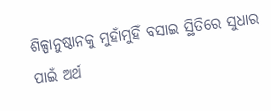ଶିଳ୍ପାନୁଷ୍ଠାନକୁ ମୁହାଁମୁହିଁ ବସାଇ ସ୍ଥିତିରେ ସୁଧାର ପାଇଁ ଅର୍ଥ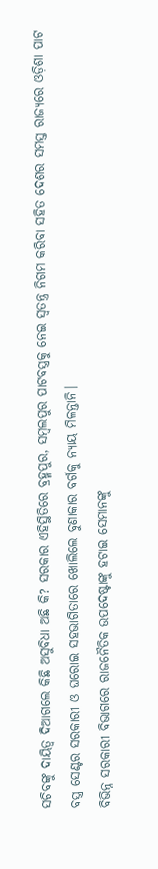ସଚିବଙ୍କୁ ଦାୟିତ୍ବ ଦିଆଗଲେ କିଛି ଅସୁବିଧା ଅଛି କି? ସରକାର ଏହିସ୍ଥିତିରେ ବ୍ରହ୍ମପୁର, ସମ୍ବଲପୁର ପାଟବସ୍ତ୍ରକୁ ନେଇ ସ୍ବତନ୍ତ୍ର ନିଗମ କରିବା ସହିତ ଦେଶର ସମସ୍ତ ରାଜ୍ୟରେ ଓଡ଼ିଶା ପାଟ ବସ୍ତ୍ର ସେଣ୍ଟର ସରକାରୀ ଓ ଘରୋଇ ସହଭାଗିତାରେ ଖୋଲିଲେ ବୁଣାକାର ବର୍ଗକୁ ନ୍ୟାୟ ମିଳନ୍ତାନି।
ବିଭିନ୍ନ ସରକାରୀ ବିଭାଗରେ ରାଜନୈତିକ ଉପଦେଷ୍ଟାଙ୍କୁ ହଟାଇ ସେମାନଙ୍କୁ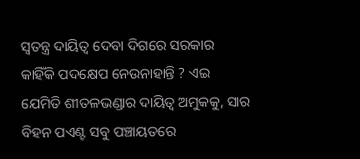ସ୍ବତନ୍ତ୍ର ଦାୟିତ୍ବ ଦେବା ଦିଗରେ ସରକାର କାହିଁକି ପଦକ୍ଷେପ ନେଉନାହାନ୍ତି ? ଏଇ ଯେମିତି ଶୀତଳଭଣ୍ଡାର ଦାୟିତ୍ବ ଅମୁକକୁ, ସାର ବିହନ ପଏଣ୍ଟ ସବୁ ପଞ୍ଚାୟତରେ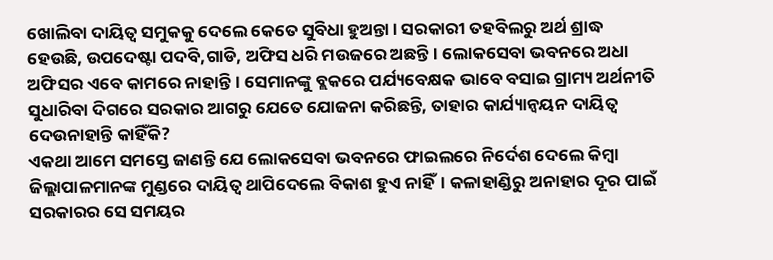ଖୋଲିବା ଦାୟିତ୍ବ ସମୁକକୁ ଦେଲେ କେତେ ସୁବିଧା ହୁଅନ୍ତା। ସରକାରୀ ତହବିଲରୁ ଅର୍ଥ ଶ୍ରାଦ୍ଧ ହେଉଛି, ଉପଦେଷ୍ଟା ପଦବି,ଗାଡି, ଅଫିସ ଧରି ମଉଜରେ ଅଛନ୍ତି। ଲୋକସେବା ଭବନରେ ଅଧା ଅଫିସର ଏବେ କାମରେ ନାହାନ୍ତି। ସେମାନଙ୍କୁ ବ୍ଲକରେ ପର୍ଯ୍ୟବେକ୍ଷକ ଭାବେ ବସାଇ ଗ୍ରାମ୍ୟ ଅର୍ଥନୀତି ସୁଧାରିବା ଦିଗରେ ସରକାର ଆଗରୁ ଯେତେ ଯୋଜନା କରିଛନ୍ତି, ତାହାର କାର୍ଯ୍ୟାନ୍ବୟନ ଦାୟିତ୍ବ ଦେଉନାହାନ୍ତି କାହିଁକି?
ଏକଥା ଆମେ ସମସ୍ତେ ଜାଣନ୍ତି ଯେ ଲୋକସେବା ଭବନରେ ଫାଇଲରେ ନିର୍ଦେଶ ଦେଲେ କିମ୍ବା ଜିଲ୍ଲାପାଳମାନଙ୍କ ମୁଣ୍ଡରେ ଦାୟିତ୍ବ ଥାପିଦେଲେ ବିକାଶ ହୁଏ ନାହିଁ। କଳାହାଣ୍ଡିରୁ ଅନାହାର ଦୂର ପାଇଁ ସରକାରର ସେ ସମୟର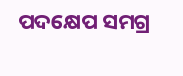ପଦକ୍ଷେପ ସମଗ୍ର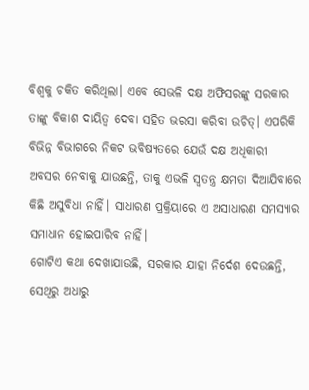ବିଶ୍ବକୁ ଚକିତ କରିଥିଲା। ଏବେ ସେଭଳି ଦକ୍ଷ ଅଫିସରଙ୍କୁ ସରକାର ତାଙ୍କୁ ବିକାଶ ଦାୟିତ୍ବ ଦେବା ସହିତ ଭରସା କରିବା ଉଚିତ୍। ଏପରିକି ବିଭିନ୍ନ ବିଭାଗରେ ନିକଟ ଭବିଷ୍ୟତରେ ଯେଉଁ ଦକ୍ଷ ଅଧିକାରୀ ଅବସର ନେବାକୁ ଯାଉଛନ୍ତି, ତାକୁ ଏଭଳି ସ୍ବତନ୍ତ୍ର କ୍ଷମତା ଦିଆଯିବାରେ କିଛି ଅସୁବିଧା ନାହିଁ। ସାଧାରଣ ପ୍ରକ୍ରିୟାରେ ଏ ଅସାଧାରଣ ସମସ୍ୟାର ସମାଧାନ ହୋଇପାରିବ ନାହିଁ।
ଗୋଟିଏ କଥା ଦେଖାଯାଉଛି, ସରକାର ଯାହା ନିର୍ଦେଶ ଦେଉଛନ୍ତି, ସେଥିରୁ ଅଧାରୁ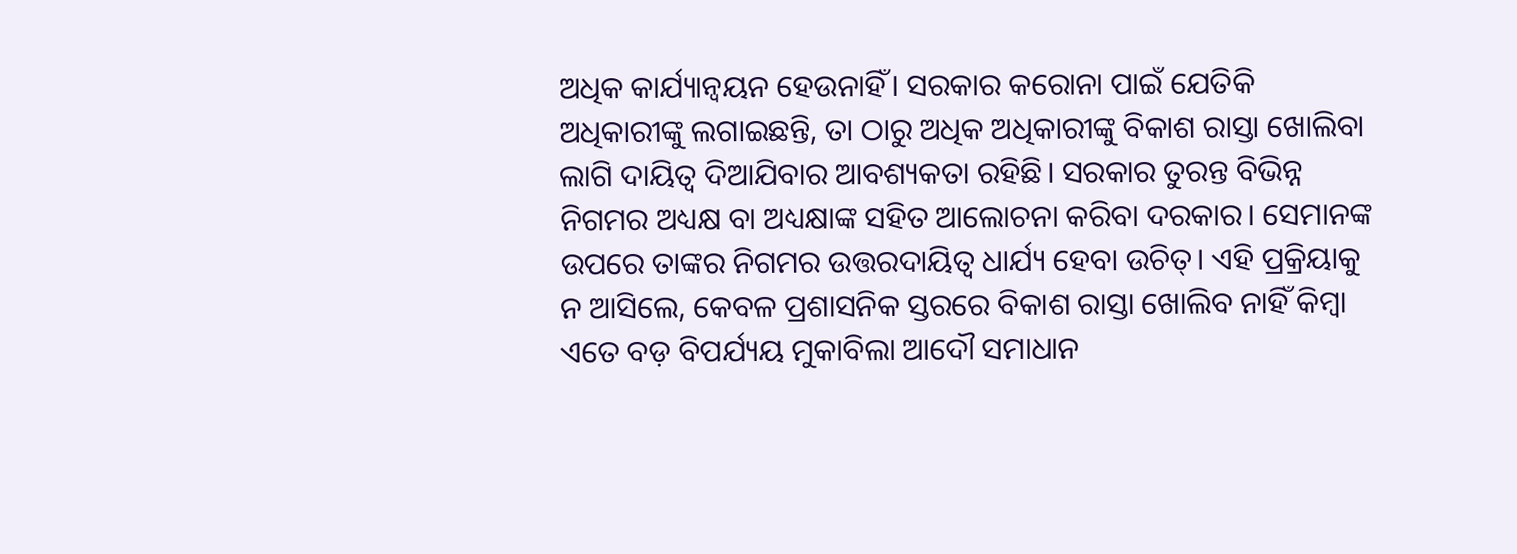ଅଧିକ କାର୍ଯ୍ୟାନ୍ବୟନ ହେଉନାହିଁ। ସରକାର କରୋନା ପାଇଁ ଯେତିକି ଅଧିକାରୀଙ୍କୁ ଲଗାଇଛନ୍ତି, ତା ଠାରୁ ଅଧିକ ଅଧିକାରୀଙ୍କୁ ବିକାଶ ରାସ୍ତା ଖୋଲିବା ଲାଗି ଦାୟିତ୍ବ ଦିଆଯିବାର ଆବଶ୍ୟକତା ରହିଛି। ସରକାର ତୁରନ୍ତ ବିଭିନ୍ନ ନିଗମର ଅଧ୍ୟକ୍ଷ ବା ଅଧ୍ୟକ୍ଷାଙ୍କ ସହିତ ଆଲୋଚନା କରିବା ଦରକାର। ସେମାନଙ୍କ ଉପରେ ତାଙ୍କର ନିଗମର ଉତ୍ତରଦାୟିତ୍ବ ଧାର୍ଯ୍ୟ ହେବା ଉଚିତ୍। ଏହି ପ୍ରକ୍ରିୟାକୁ ନ ଆସିଲେ, କେବଳ ପ୍ରଶାସନିକ ସ୍ତରରେ ବିକାଶ ରାସ୍ତା ଖୋଲିବ ନାହିଁ କିମ୍ବା ଏତେ ବଡ଼ ବିପର୍ଯ୍ୟୟ ମୁକାବିଲା ଆଦୌ ସମାଧାନ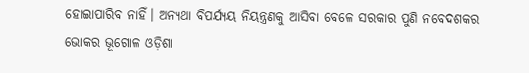ହୋଇାପାରିବ ନାହିଁ। ଅନ୍ୟଥା ବିପର୍ଯ୍ୟୟ ନିୟନ୍ତ୍ରଣକୁ ଆସିବା ବେଳେ ସରକାର ପୁଣି ନବେଦଶକର ଭୋକର ଭୂଗୋଳ ଓଡ଼ିଶା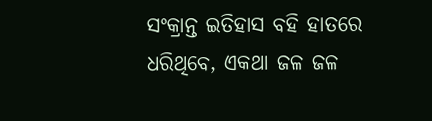ସଂକ୍ରାନ୍ତ ଇତିହାସ ବହି ହାତରେ ଧରିଥିବେ, ଏକଥା ଜଳ ଜଳ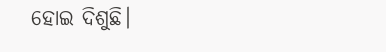ହୋଇ ଦିଶୁଛି।